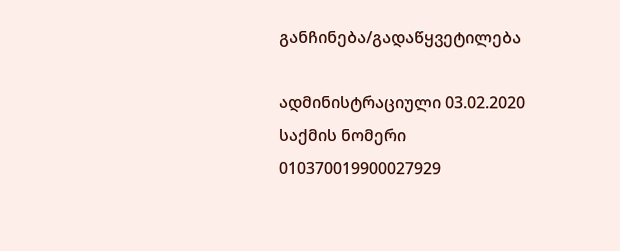განჩინება/გადაწყვეტილება

ადმინისტრაციული 03.02.2020
საქმის ნომერი
010370019900027929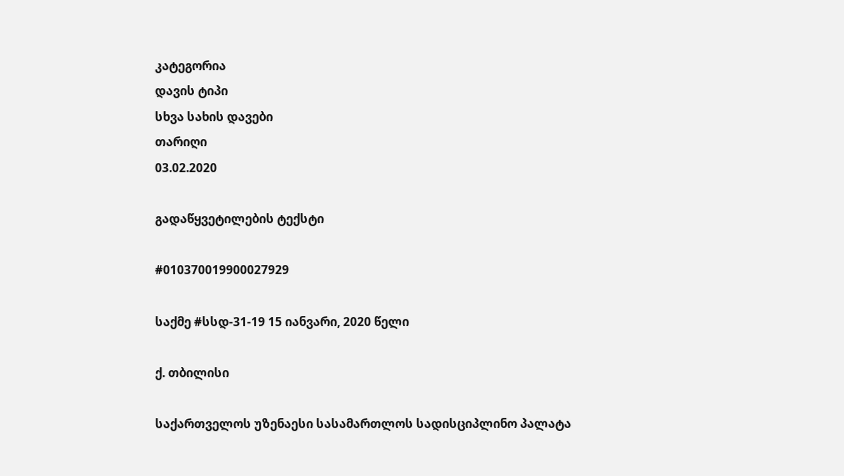კატეგორია
დავის ტიპი
სხვა სახის დავები
თარიღი
03.02.2020

გადაწყვეტილების ტექსტი

#010370019900027929

საქმე #სსდ-31-19 15 იანვარი, 2020 წელი

ქ. თბილისი

საქართველოს უზენაესი სასამართლოს სადისციპლინო პალატა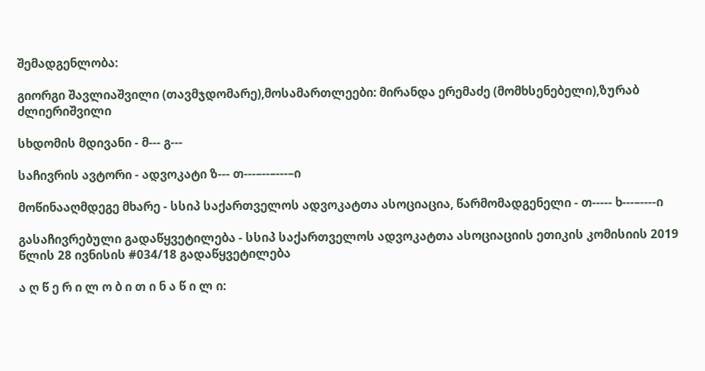შემადგენლობა:

გიორგი შავლიაშვილი (თავმჯდომარე),მოსამართლეები: მირანდა ერემაძე (მომხსენებელი),ზურაბ ძლიერიშვილი

სხდომის მდივანი - მ--- გ---

საჩივრის ავტორი - ადვოკატი ზ--- თ---–--–---–ი

მოწინააღმდეგე მხარე - სსიპ საქართველოს ადვოკატთა ასოციაცია, წარმომადგენელი - თ----- ხ---–----ი

გასაჩივრებული გადაწყვეტილება - სსიპ საქართველოს ადვოკატთა ასოციაციის ეთიკის კომისიის 2019 წლის 28 ივნისის #034/18 გადაწყვეტილება

ა ღ წ ე რ ი ლ ო ბ ი თ ი ნ ა წ ი ლ ი: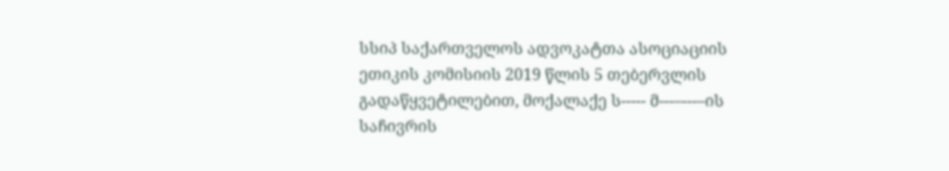სსიპ საქართველოს ადვოკატთა ასოციაციის ეთიკის კომისიის 2019 წლის 5 თებერვლის გადაწყვეტილებით, მოქალაქე ს----- მ---–---–ის საჩივრის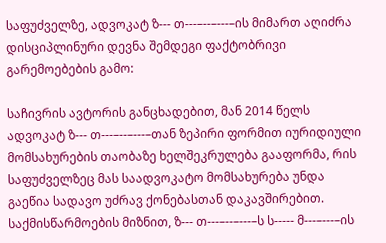საფუძველზე, ადვოკატ ზ--- თ---–--–---–ის მიმართ აღიძრა დისციპლინური დევნა შემდეგი ფაქტობრივი გარემოებების გამო:

საჩივრის ავტორის განცხადებით, მან 2014 წელს ადვოკატ ზ--- თ---–--–---–თან ზეპირი ფორმით იურიდიული მომსახურების თაობაზე ხელშეკრულება გააფორმა, რის საფუძველზეც მას საადვოკატო მომსახურება უნდა გაეწია სადავო უძრავ ქონებასთან დაკავშირებით. საქმისწარმოების მიზნით, ზ--- თ---–--–---–ს ს----- მ---–---–ის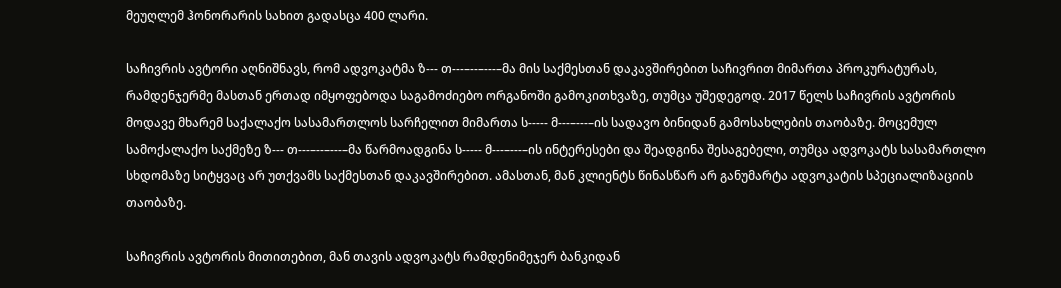მეუღლემ ჰონორარის სახით გადასცა 400 ლარი.

საჩივრის ავტორი აღნიშნავს, რომ ადვოკატმა ზ--- თ---–--–---–მა მის საქმესთან დაკავშირებით საჩივრით მიმართა პროკურატურას, რამდენჯერმე მასთან ერთად იმყოფებოდა საგამოძიებო ორგანოში გამოკითხვაზე, თუმცა უშედეგოდ. 2017 წელს საჩივრის ავტორის მოდავე მხარემ საქალაქო სასამართლოს სარჩელით მიმართა ს----- მ---–---–ის სადავო ბინიდან გამოსახლების თაობაზე. მოცემულ სამოქალაქო საქმეზე ზ--- თ---–--–---–მა წარმოადგინა ს----- მ---–---–ის ინტერესები და შეადგინა შესაგებელი, თუმცა ადვოკატს სასამართლო სხდომაზე სიტყვაც არ უთქვამს საქმესთან დაკავშირებით. ამასთან, მან კლიენტს წინასწარ არ განუმარტა ადვოკატის სპეციალიზაციის თაობაზე.

საჩივრის ავტორის მითითებით, მან თავის ადვოკატს რამდენიმეჯერ ბანკიდან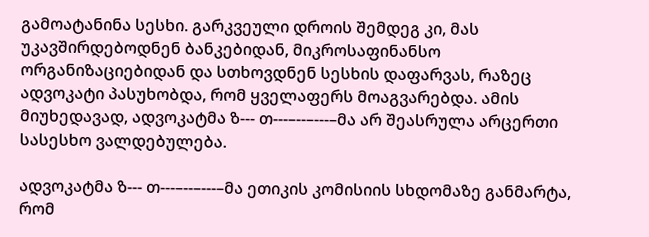გამოატანინა სესხი. გარკვეული დროის შემდეგ კი, მას უკავშირდებოდნენ ბანკებიდან, მიკროსაფინანსო ორგანიზაციებიდან და სთხოვდნენ სესხის დაფარვას, რაზეც ადვოკატი პასუხობდა, რომ ყველაფერს მოაგვარებდა. ამის მიუხედავად, ადვოკატმა ზ--- თ---–--–---–მა არ შეასრულა არცერთი სასესხო ვალდებულება.

ადვოკატმა ზ--- თ---–--–---–მა ეთიკის კომისიის სხდომაზე განმარტა, რომ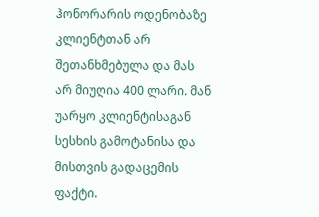ჰონორარის ოდენობაზე კლიენტთან არ შეთანხმებულა და მას არ მიუღია 400 ლარი. მან უარყო კლიენტისაგან სესხის გამოტანისა და მისთვის გადაცემის ფაქტი.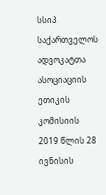სსიპ საქართველოს ადვოკატთა ასოციაციის ეთიკის კომისიის 2019 წლის 28 ივნისის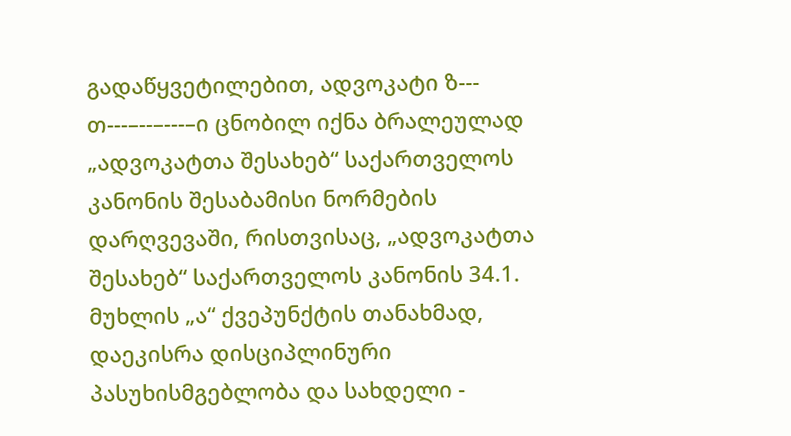გადაწყვეტილებით, ადვოკატი ზ--- თ---–--–---–ი ცნობილ იქნა ბრალეულად „ადვოკატთა შესახებ“ საქართველოს კანონის შესაბამისი ნორმების დარღვევაში, რისთვისაც, „ადვოკატთა შესახებ“ საქართველოს კანონის 34.1. მუხლის „ა“ ქვეპუნქტის თანახმად, დაეკისრა დისციპლინური პასუხისმგებლობა და სახდელი -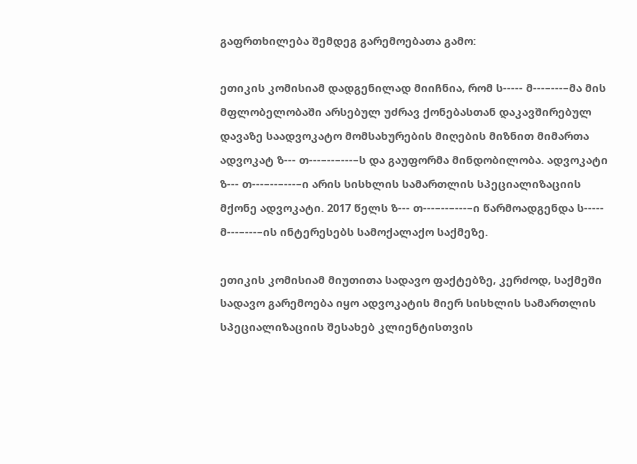გაფრთხილება შემდეგ გარემოებათა გამო:

ეთიკის კომისიამ დადგენილად მიიჩნია, რომ ს----- მ---–---–მა მის მფლობელობაში არსებულ უძრავ ქონებასთან დაკავშირებულ დავაზე საადვოკატო მომსახურების მიღების მიზნით მიმართა ადვოკატ ზ--- თ---–--–---–ს და გაუფორმა მინდობილობა. ადვოკატი ზ--- თ---–--–---–ი არის სისხლის სამართლის სპეციალიზაციის მქონე ადვოკატი. 2017 წელს ზ--- თ---–--–---–ი წარმოადგენდა ს----- მ---–---–ის ინტერესებს სამოქალაქო საქმეზე.

ეთიკის კომისიამ მიუთითა სადავო ფაქტებზე, კერძოდ, საქმეში სადავო გარემოება იყო ადვოკატის მიერ სისხლის სამართლის სპეციალიზაციის შესახებ კლიენტისთვის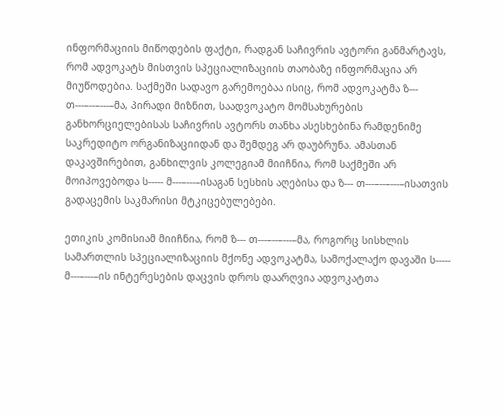ინფორმაციის მიწოდების ფაქტი, რადგან საჩივრის ავტორი განმარტავს, რომ ადვოკატს მისთვის სპეციალიზაციის თაობაზე ინფორმაცია არ მიუწოდებია. საქმეში სადავო გარემოებაა ისიც, რომ ადვოკატმა ზ--- თ---–--–---–მა, პირადი მიზნით, საადვოკატო მომსახურების განხორციელებისას საჩივრის ავტორს თანხა ასესხებინა რამდენიმე საკრედიტო ორგანიზაციიდან და შემდეგ არ დაუბრუნა. ამასთან დაკავშირებით, განხილვის კოლეგიამ მიიჩნია, რომ საქმეში არ მოიპოვებოდა ს----- მ---–---–ისაგან სესხის აღებისა და ზ--- თ---–--–---–ისათვის გადაცემის საკმარისი მტკიცებულებები.

ეთიკის კომისიამ მიიჩნია, რომ ზ--- თ---–--–---–მა, როგორც სისხლის სამართლის სპეციალიზაციის მქონე ადვოკატმა, სამოქალაქო დავაში ს----- მ---–---–ის ინტერესების დაცვის დროს დაარღვია ადვოკატთა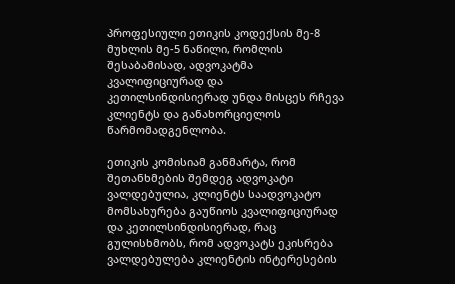პროფესიული ეთიკის კოდექსის მე-8 მუხლის მე-5 ნაწილი, რომლის შესაბამისად, ადვოკატმა კვალიფიციურად და კეთილსინდისიერად უნდა მისცეს რჩევა კლიენტს და განახორციელოს წარმომადგენლობა.

ეთიკის კომისიამ განმარტა, რომ შეთანხმების შემდეგ ადვოკატი ვალდებულია, კლიენტს საადვოკატო მომსახურება გაუწიოს კვალიფიციურად და კეთილსინდისიერად, რაც გულისხმობს, რომ ადვოკატს ეკისრება ვალდებულება კლიენტის ინტერესების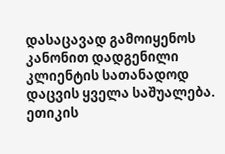დასაცავად გამოიყენოს კანონით დადგენილი კლიენტის სათანადოდ დაცვის ყველა საშუალება. ეთიკის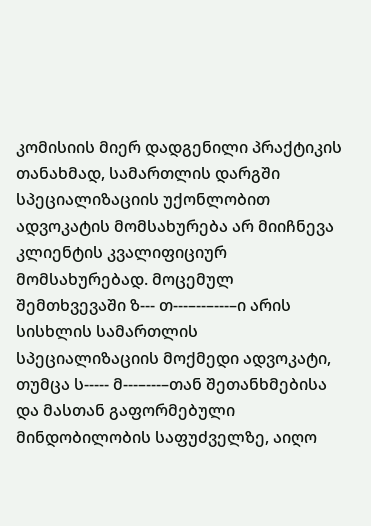კომისიის მიერ დადგენილი პრაქტიკის თანახმად, სამართლის დარგში სპეციალიზაციის უქონლობით ადვოკატის მომსახურება არ მიიჩნევა კლიენტის კვალიფიციურ მომსახურებად. მოცემულ შემთხვევაში ზ--- თ---–--–---–ი არის სისხლის სამართლის სპეციალიზაციის მოქმედი ადვოკატი, თუმცა ს----- მ---–---–თან შეთანხმებისა და მასთან გაფორმებული მინდობილობის საფუძველზე, აიღო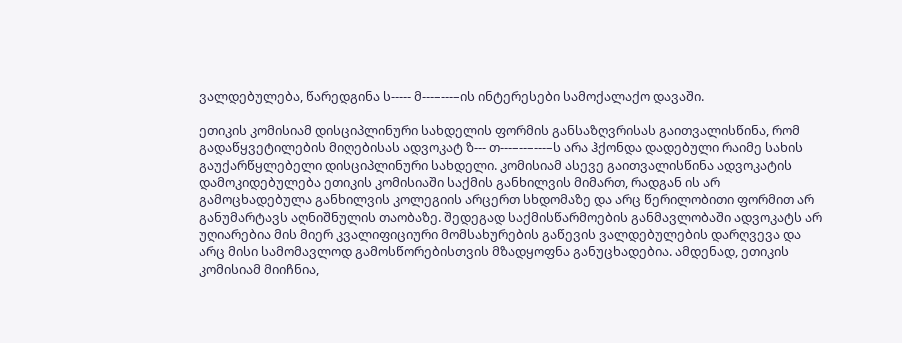ვალდებულება, წარედგინა ს----- მ---–---–ის ინტერესები სამოქალაქო დავაში.

ეთიკის კომისიამ დისციპლინური სახდელის ფორმის განსაზღვრისას გაითვალისწინა, რომ გადაწყვეტილების მიღებისას ადვოკატ ზ--- თ---–--–---–ს არა ჰქონდა დადებული რაიმე სახის გაუქარწყლებელი დისციპლინური სახდელი. კომისიამ ასევე გაითვალისწინა ადვოკატის დამოკიდებულება ეთიკის კომისიაში საქმის განხილვის მიმართ, რადგან ის არ გამოცხადებულა განხილვის კოლეგიის არცერთ სხდომაზე და არც წერილობითი ფორმით არ განუმარტავს აღნიშნულის თაობაზე. შედეგად საქმისწარმოების განმავლობაში ადვოკატს არ უღიარებია მის მიერ კვალიფიციური მომსახურების გაწევის ვალდებულების დარღვევა და არც მისი სამომავლოდ გამოსწორებისთვის მზადყოფნა განუცხადებია. ამდენად, ეთიკის კომისიამ მიიჩნია,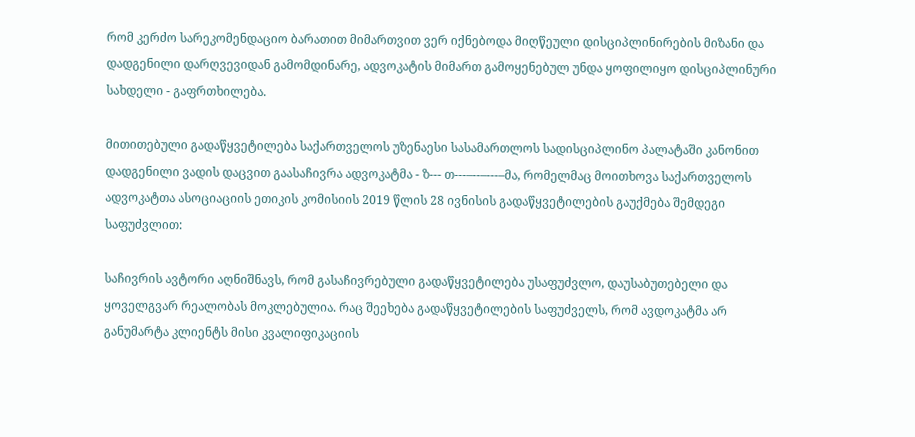რომ კერძო სარეკომენდაციო ბარათით მიმართვით ვერ იქნებოდა მიღწეული დისციპლინირების მიზანი და დადგენილი დარღვევიდან გამომდინარე, ადვოკატის მიმართ გამოყენებულ უნდა ყოფილიყო დისციპლინური სახდელი - გაფრთხილება.

მითითებული გადაწყვეტილება საქართველოს უზენაესი სასამართლოს სადისციპლინო პალატაში კანონით დადგენილი ვადის დაცვით გაასაჩივრა ადვოკატმა - ზ--- თ---–--–---–მა, რომელმაც მოითხოვა საქართველოს ადვოკატთა ასოციაციის ეთიკის კომისიის 2019 წლის 28 ივნისის გადაწყვეტილების გაუქმება შემდეგი საფუძვლით:

საჩივრის ავტორი აღნიშნავს, რომ გასაჩივრებული გადაწყვეტილება უსაფუძვლო, დაუსაბუთებელი და ყოველგვარ რეალობას მოკლებულია. რაც შეეხება გადაწყვეტილების საფუძველს, რომ ავდოკატმა არ განუმარტა კლიენტს მისი კვალიფიკაციის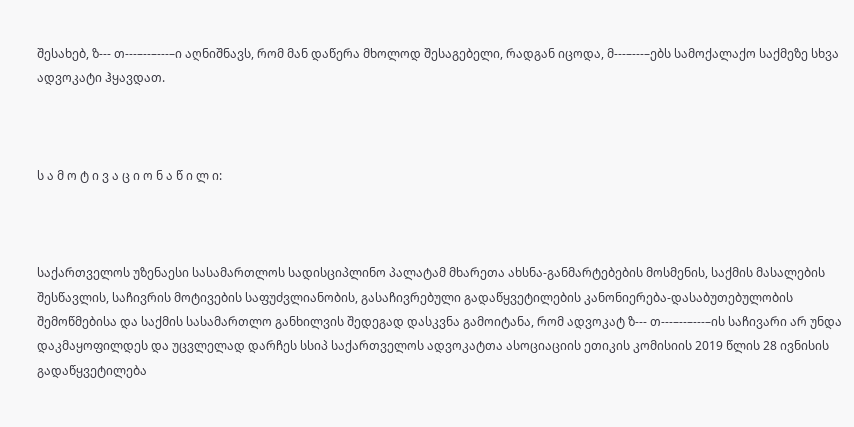შესახებ, ზ--- თ---–--–---–ი აღნიშნავს, რომ მან დაწერა მხოლოდ შესაგებელი, რადგან იცოდა, მ---–---–ებს სამოქალაქო საქმეზე სხვა ადვოკატი ჰყავდათ.



ს ა მ ო ტ ი ვ ა ც ი ო ნ ა წ ი ლ ი:



საქართველოს უზენაესი სასამართლოს სადისციპლინო პალატამ მხარეთა ახსნა-განმარტებების მოსმენის, საქმის მასალების შესწავლის, საჩივრის მოტივების საფუძვლიანობის, გასაჩივრებული გადაწყვეტილების კანონიერება-დასაბუთებულობის შემოწმებისა და საქმის სასამართლო განხილვის შედეგად დასკვნა გამოიტანა, რომ ადვოკატ ზ--- თ---–--–---–ის საჩივარი არ უნდა დაკმაყოფილდეს და უცვლელად დარჩეს სსიპ საქართველოს ადვოკატთა ასოციაციის ეთიკის კომისიის 2019 წლის 28 ივნისის გადაწყვეტილება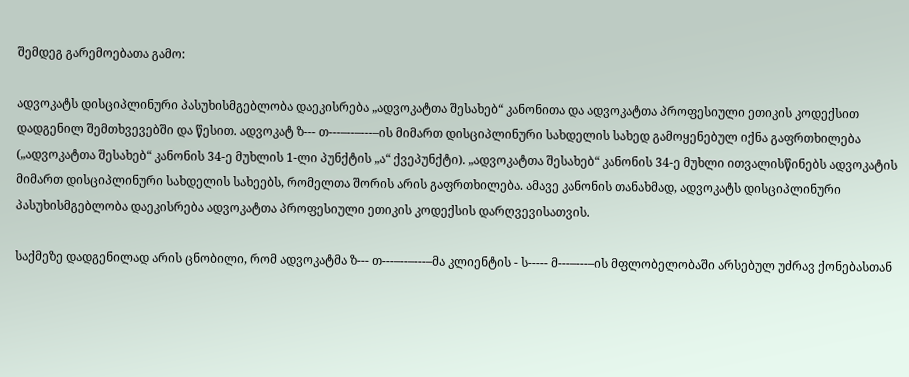შემდეგ გარემოებათა გამო:

ადვოკატს დისციპლინური პასუხისმგებლობა დაეკისრება „ადვოკატთა შესახებ“ კანონითა და ადვოკატთა პროფესიული ეთიკის კოდექსით დადგენილ შემთხვევებში და წესით. ადვოკატ ზ--- თ---–--–---–ის მიმართ დისციპლინური სახდელის სახედ გამოყენებულ იქნა გაფრთხილება („ადვოკატთა შესახებ“ კანონის 34-ე მუხლის 1-ლი პუნქტის „ა“ ქვეპუნქტი). „ადვოკატთა შესახებ“ კანონის 34-ე მუხლი ითვალისწინებს ადვოკატის მიმართ დისციპლინური სახდელის სახეებს, რომელთა შორის არის გაფრთხილება. ამავე კანონის თანახმად, ადვოკატს დისციპლინური პასუხისმგებლობა დაეკისრება ადვოკატთა პროფესიული ეთიკის კოდექსის დარღვევისათვის.

საქმეზე დადგენილად არის ცნობილი, რომ ადვოკატმა ზ--- თ---–--–---–მა კლიენტის - ს----- მ---–---–ის მფლობელობაში არსებულ უძრავ ქონებასთან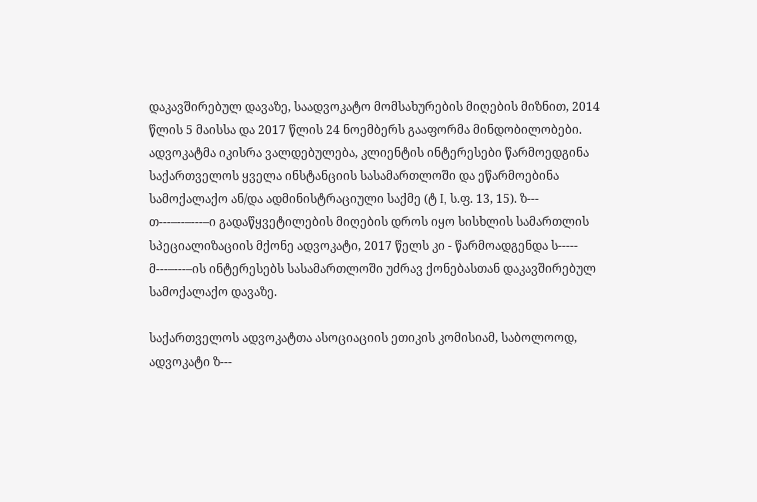დაკავშირებულ დავაზე, საადვოკატო მომსახურების მიღების მიზნით, 2014 წლის 5 მაისსა და 2017 წლის 24 ნოემბერს გააფორმა მინდობილობები. ადვოკატმა იკისრა ვალდებულება, კლიენტის ინტერესები წარმოედგინა საქართველოს ყველა ინსტანციის სასამართლოში და ეწარმოებინა სამოქალაქო ან/და ადმინისტრაციული საქმე (ტ I, ს.ფ. 13, 15). ზ--- თ---–--–---–ი გადაწყვეტილების მიღების დროს იყო სისხლის სამართლის სპეციალიზაციის მქონე ადვოკატი, 2017 წელს კი - წარმოადგენდა ს----- მ---–---–ის ინტერესებს სასამართლოში უძრავ ქონებასთან დაკავშირებულ სამოქალაქო დავაზე.

საქართველოს ადვოკატთა ასოციაციის ეთიკის კომისიამ, საბოლოოდ, ადვოკატი ზ---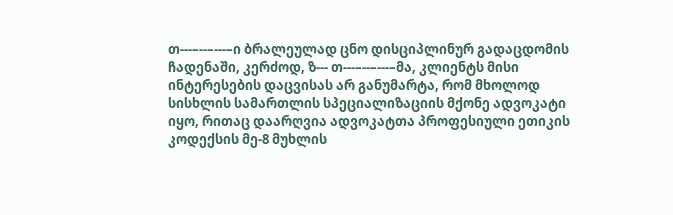თ---–--–---–ი ბრალეულად ცნო დისციპლინურ გადაცდომის ჩადენაში, კერძოდ, ზ--- თ---–--–---–მა, კლიენტს მისი ინტერესების დაცვისას არ განუმარტა, რომ მხოლოდ სისხლის სამართლის სპეციალიზაციის მქონე ადვოკატი იყო, რითაც დაარღვია ადვოკატთა პროფესიული ეთიკის კოდექსის მე-8 მუხლის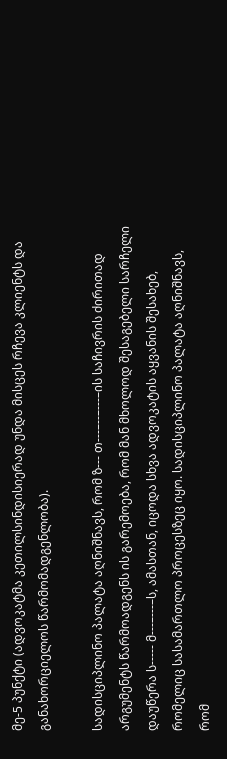მე-5 პუნქტი (ადვოკატმა კეთილსინდისიერად უნდა მისცეს რჩევა კლიენტს და განახორციელოს წარმომადგენლობა).

სადისციპლინო პალატა აღნიშნავს, რომ ზ--- თ---–--–---–ის საჩივრის ძირითად არგუმენტს წარმოადგენს ის გარემოება, რომ მან მხოლოდ შესაგებელი სარჩელი დაუწერა ს----- მ---–---–ს, ამასთან, იცოდა სხვა ადვოკატის აყვანის შესახებ, რომელიც სასამართლო პროცესზეც იყო. სადისციპლინო პალატა აღნიშნავს, რომ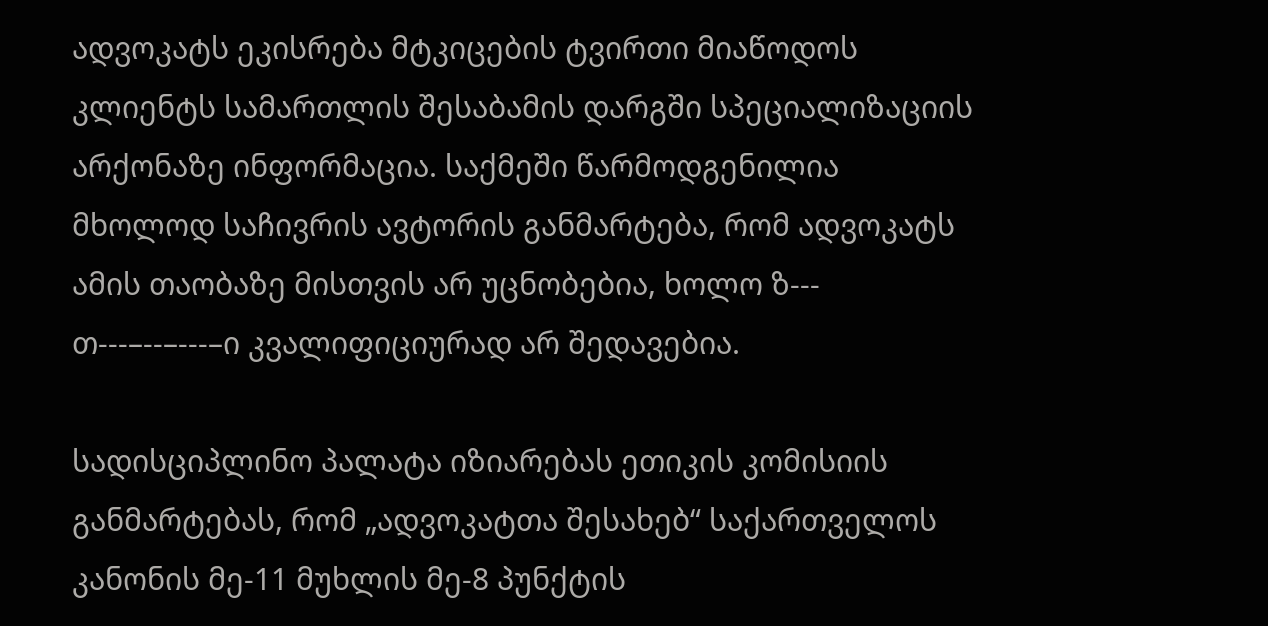ადვოკატს ეკისრება მტკიცების ტვირთი მიაწოდოს კლიენტს სამართლის შესაბამის დარგში სპეციალიზაციის არქონაზე ინფორმაცია. საქმეში წარმოდგენილია მხოლოდ საჩივრის ავტორის განმარტება, რომ ადვოკატს ამის თაობაზე მისთვის არ უცნობებია, ხოლო ზ--- თ---–--–---–ი კვალიფიციურად არ შედავებია.

სადისციპლინო პალატა იზიარებას ეთიკის კომისიის განმარტებას, რომ „ადვოკატთა შესახებ“ საქართველოს კანონის მე-11 მუხლის მე-8 პუნქტის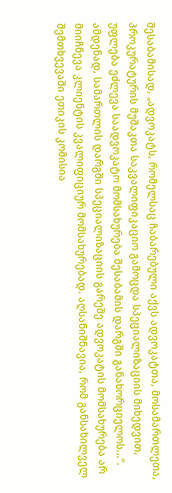შესაბამისად, „ადვოკატს, რომელსაც ჩაბარებული აქვს ადვოკატთა, მოსამართლეთა, პროკურატურის მუშაკთა საკვალიფიკაციო გამოცდა სპეციალიზაციის მიხედვით, უფლება ეძლევა საადვოკატო მომსახურება შესაბამის დარგში განახორციელოს...“. ამდენად, სამართლის დარგში სპეციალიზაციის გარეშე ადვოკატის მომსახურება არ მიიჩნევა კლიენტის კვალიფიციურ მომსახურებად. აღსანიშნავია, რომ განსახილველ შემთხვევაში ეთიკის კომისია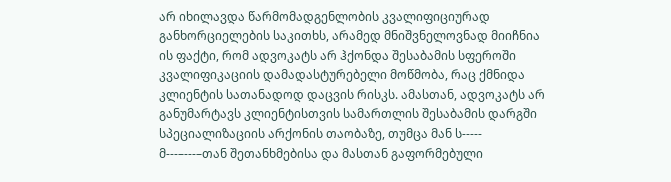არ იხილავდა წარმომადგენლობის კვალიფიციურად განხორციელების საკითხს, არამედ მნიშვნელოვნად მიიჩნია ის ფაქტი, რომ ადვოკატს არ ჰქონდა შესაბამის სფეროში კვალიფიკაციის დამადასტურებელი მოწმობა, რაც ქმნიდა კლიენტის სათანადოდ დაცვის რისკს. ამასთან, ადვოკატს არ განუმარტავს კლიენტისთვის სამართლის შესაბამის დარგში სპეციალიზაციის არქონის თაობაზე, თუმცა მან ს----- მ---–---–თან შეთანხმებისა და მასთან გაფორმებული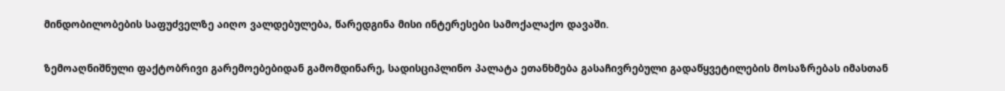მინდობილობების საფუძველზე აიღო ვალდებულება, წარედგინა მისი ინტერესები სამოქალაქო დავაში.

ზემოაღნიშნული ფაქტობრივი გარემოებებიდან გამომდინარე, სადისციპლინო პალატა ეთანხმება გასაჩივრებული გადაწყვეტილების მოსაზრებას იმასთან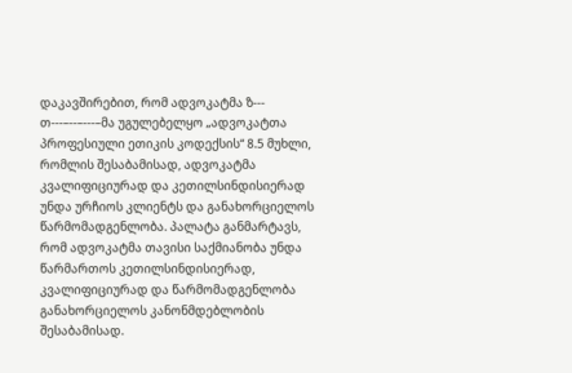დაკავშირებით, რომ ადვოკატმა ზ--- თ---–--–---–მა უგულებელყო „ადვოკატთა პროფესიული ეთიკის კოდექსის“ 8.5 მუხლი, რომლის შესაბამისად, ადვოკატმა კვალიფიციურად და კეთილსინდისიერად უნდა ურჩიოს კლიენტს და განახორციელოს წარმომადგენლობა. პალატა განმარტავს, რომ ადვოკატმა თავისი საქმიანობა უნდა წარმართოს კეთილსინდისიერად, კვალიფიციურად და წარმომადგენლობა განახორციელოს კანონმდებლობის შესაბამისად.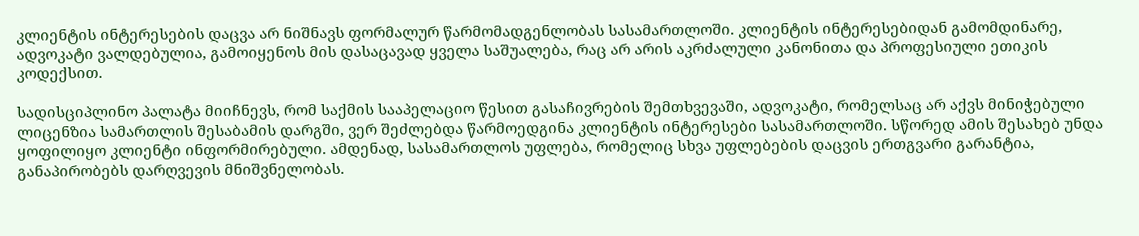კლიენტის ინტერესების დაცვა არ ნიშნავს ფორმალურ წარმომადგენლობას სასამართლოში. კლიენტის ინტერესებიდან გამომდინარე, ადვოკატი ვალდებულია, გამოიყენოს მის დასაცავად ყველა საშუალება, რაც არ არის აკრძალული კანონითა და პროფესიული ეთიკის კოდექსით.

სადისციპლინო პალატა მიიჩნევს, რომ საქმის სააპელაციო წესით გასაჩივრების შემთხვევაში, ადვოკატი, რომელსაც არ აქვს მინიჭებული ლიცენზია სამართლის შესაბამის დარგში, ვერ შეძლებდა წარმოედგინა კლიენტის ინტერესები სასამართლოში. სწორედ ამის შესახებ უნდა ყოფილიყო კლიენტი ინფორმირებული. ამდენად, სასამართლოს უფლება, რომელიც სხვა უფლებების დაცვის ერთგვარი გარანტია, განაპირობებს დარღვევის მნიშვნელობას.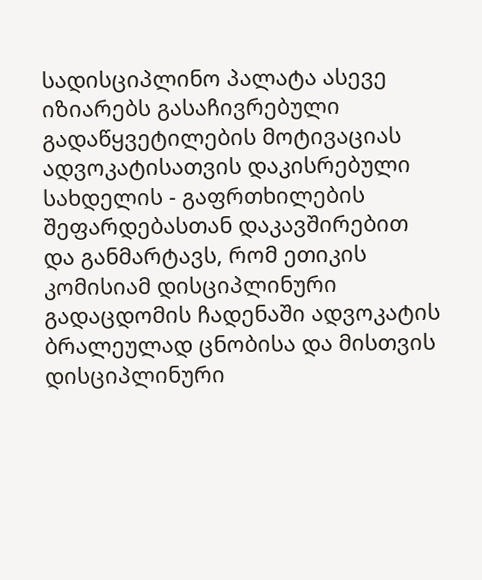სადისციპლინო პალატა ასევე იზიარებს გასაჩივრებული გადაწყვეტილების მოტივაციას ადვოკატისათვის დაკისრებული სახდელის - გაფრთხილების შეფარდებასთან დაკავშირებით და განმარტავს, რომ ეთიკის კომისიამ დისციპლინური გადაცდომის ჩადენაში ადვოკატის ბრალეულად ცნობისა და მისთვის დისციპლინური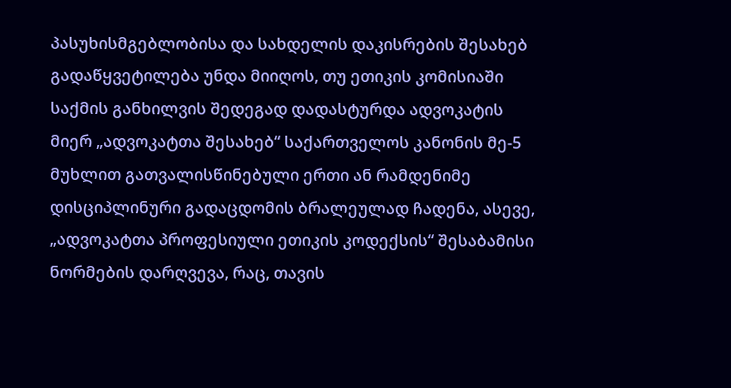პასუხისმგებლობისა და სახდელის დაკისრების შესახებ გადაწყვეტილება უნდა მიიღოს, თუ ეთიკის კომისიაში საქმის განხილვის შედეგად დადასტურდა ადვოკატის მიერ „ადვოკატთა შესახებ“ საქართველოს კანონის მე-5 მუხლით გათვალისწინებული ერთი ან რამდენიმე დისციპლინური გადაცდომის ბრალეულად ჩადენა, ასევე, „ადვოკატთა პროფესიული ეთიკის კოდექსის“ შესაბამისი ნორმების დარღვევა, რაც, თავის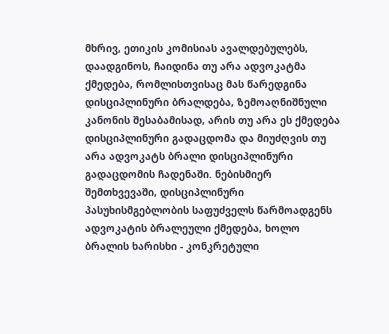მხრივ, ეთიკის კომისიას ავალდებულებს, დაადგინოს, ჩაიდინა თუ არა ადვოკატმა ქმედება, რომლისთვისაც მას წარედგინა დისციპლინური ბრალდება, ზემოაღნიშნული კანონის შესაბამისად, არის თუ არა ეს ქმედება დისციპლინური გადაცდომა და მიუძღვის თუ არა ადვოკატს ბრალი დისციპლინური გადაცდომის ჩადენაში. ნებისმიერ შემთხვევაში, დისციპლინური პასუხისმგებლობის საფუძველს წარმოადგენს ადვოკატის ბრალეული ქმედება, ხოლო ბრალის ხარისხი - კონკრეტული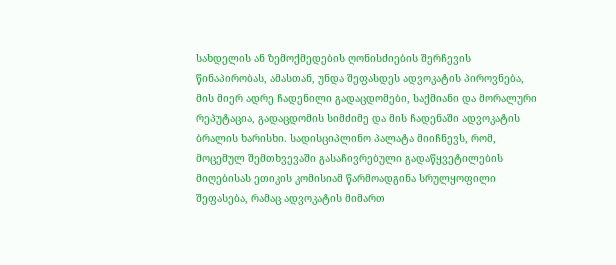სახდელის ან ზემოქმედების ღონისძიების შერჩევის წინაპირობას, ამასთან, უნდა შეფასდეს ადვოკატის პიროვნება, მის მიერ ადრე ჩადენილი გადაცდომები, საქმიანი და მორალური რეპუტაცია, გადაცდომის სიმძიმე და მის ჩადენაში ადვოკატის ბრალის ხარისხი. სადისციპლინო პალატა მიიჩნევს, რომ, მოცემულ შემთხვევაში გასაჩივრებული გადაწყვეტილების მიღებისას ეთიკის კომისიამ წარმოადგინა სრულყოფილი შეფასება, რამაც ადვოკატის მიმართ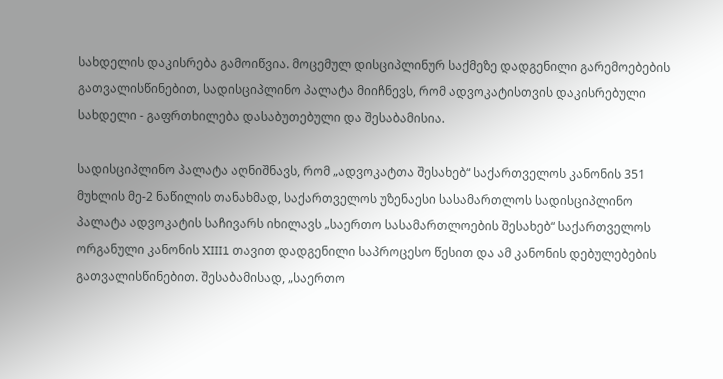სახდელის დაკისრება გამოიწვია. მოცემულ დისციპლინურ საქმეზე დადგენილი გარემოებების გათვალისწინებით, სადისციპლინო პალატა მიიჩნევს, რომ ადვოკატისთვის დაკისრებული სახდელი - გაფრთხილება დასაბუთებული და შესაბამისია.

სადისციპლინო პალატა აღნიშნავს, რომ „ადვოკატთა შესახებ“ საქართველოს კანონის 351 მუხლის მე-2 ნაწილის თანახმად, საქართველოს უზენაესი სასამართლოს სადისციპლინო პალატა ადვოკატის საჩივარს იხილავს „საერთო სასამართლოების შესახებ“ საქართველოს ორგანული კანონის XIII1 თავით დადგენილი საპროცესო წესით და ამ კანონის დებულებების გათვალისწინებით. შესაბამისად, „საერთო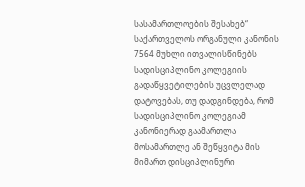სასამართლოების შესახებ“ საქართველოს ორგანული კანონის 7564 მუხლი ითვალისწინებს სადისციპლინო კოლეგიის გადაწყვეტილების უცვლელად დატოვებას, თუ დადგინდება, რომ სადისციპლინო კოლეგიამ კანონიერად გაამართლა მოსამართლე ან შეწყვიტა მის მიმართ დისციპლინური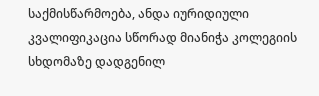საქმისწარმოება, ანდა იურიდიული კვალიფიკაცია სწორად მიანიჭა კოლეგიის სხდომაზე დადგენილ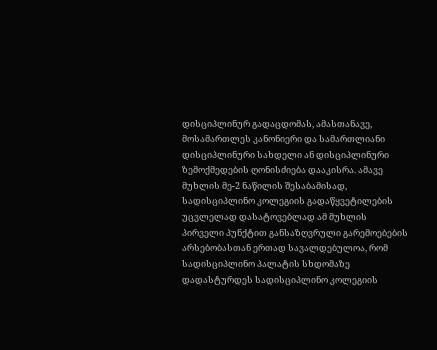დისციპლინურ გადაცდომას, ამასთანავე, მოსამართლეს კანონიერი და სამართლიანი დისციპლინური სახდელი ან დისციპლინური ზემოქმედების ღონისძიება დააკისრა. ამავე მუხლის მე-2 ნაწილის შესაბამისად, სადისციპლინო კოლეგიის გადაწყვეტილების უცვლელად დასატოვებლად ამ მუხლის პირველი პუნქტით განსაზღვრული გარემოებების არსებობასთან ერთად სავალდებულოა, რომ სადისციპლინო პალატის სხდომაზე დადასტურდეს სადისციპლინო კოლეგიის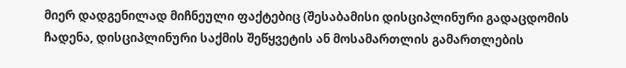მიერ დადგენილად მიჩნეული ფაქტებიც (შესაბამისი დისციპლინური გადაცდომის ჩადენა, დისციპლინური საქმის შეწყვეტის ან მოსამართლის გამართლების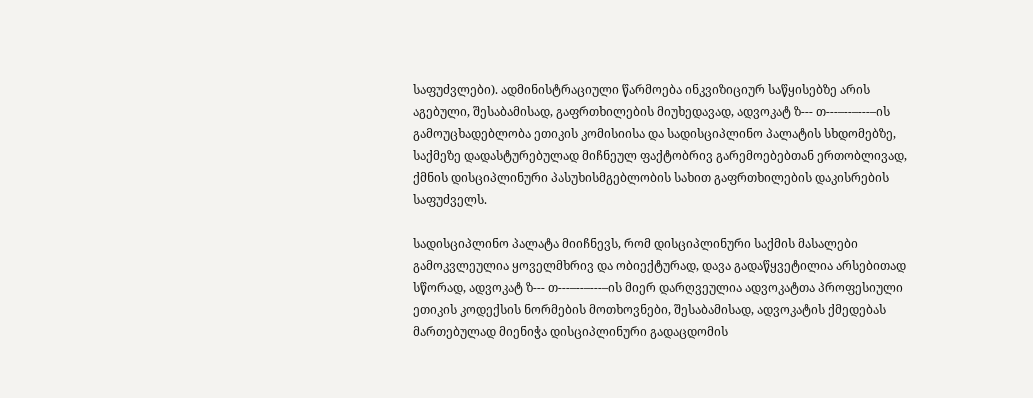საფუძვლები). ადმინისტრაციული წარმოება ინკვიზიციურ საწყისებზე არის აგებული, შესაბამისად, გაფრთხილების მიუხედავად, ადვოკატ ზ--- თ---–--–---–ის გამოუცხადებლობა ეთიკის კომისიისა და სადისციპლინო პალატის სხდომებზე, საქმეზე დადასტურებულად მიჩნეულ ფაქტობრივ გარემოებებთან ერთობლივად, ქმნის დისციპლინური პასუხისმგებლობის სახით გაფრთხილების დაკისრების საფუძველს.

სადისციპლინო პალატა მიიჩნევს, რომ დისციპლინური საქმის მასალები გამოკვლეულია ყოველმხრივ და ობიექტურად, დავა გადაწყვეტილია არსებითად სწორად, ადვოკატ ზ--- თ---–--–---–ის მიერ დარღვეულია ადვოკატთა პროფესიული ეთიკის კოდექსის ნორმების მოთხოვნები, შესაბამისად, ადვოკატის ქმედებას მართებულად მიენიჭა დისციპლინური გადაცდომის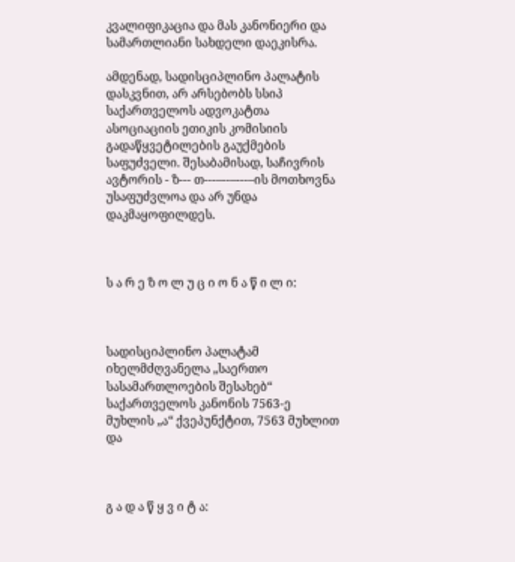კვალიფიკაცია და მას კანონიერი და სამართლიანი სახდელი დაეკისრა.

ამდენად, სადისციპლინო პალატის დასკვნით, არ არსებობს სსიპ საქართველოს ადვოკატთა ასოციაციის ეთიკის კომისიის გადაწყვეტილების გაუქმების საფუძველი. შესაბამისად, საჩივრის ავტორის - ზ--- თ---–--–---–ის მოთხოვნა უსაფუძვლოა და არ უნდა დაკმაყოფილდეს.



ს ა რ ე ზ ო ლ უ ც ი ო ნ ა წ ი ლ ი:



სადისციპლინო პალატამ იხელმძღვანელა „საერთო სასამართლოების შესახებ“ საქართველოს კანონის 7563-ე მუხლის „ა“ ქვეპუნქტით, 7563 მუხლით და



გ ა დ ა წ ყ ვ ი ტ ა: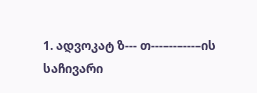1. ადვოკატ ზ--- თ---–--–---–ის საჩივარი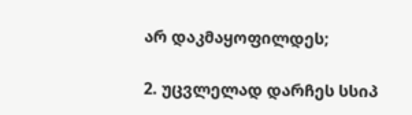არ დაკმაყოფილდეს;

2. უცვლელად დარჩეს სსიპ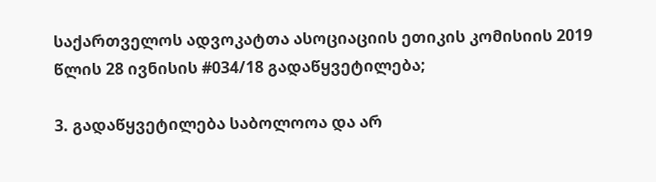საქართველოს ადვოკატთა ასოციაციის ეთიკის კომისიის 2019 წლის 28 ივნისის #034/18 გადაწყვეტილება;

3. გადაწყვეტილება საბოლოოა და არ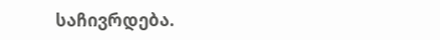საჩივრდება.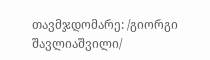თავმჯდომარე: /გიორგი შავლიაშვილი/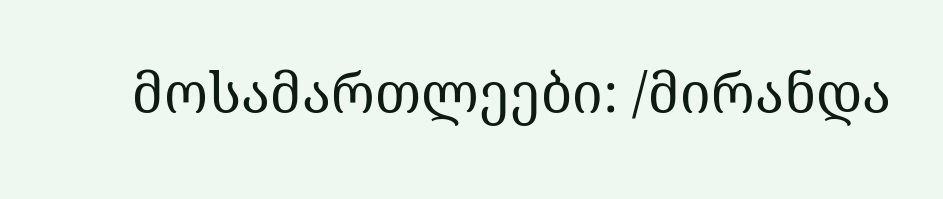მოსამართლეები: /მირანდა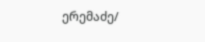ერემაძე/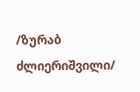/ზურაბ ძლიერიშვილი/